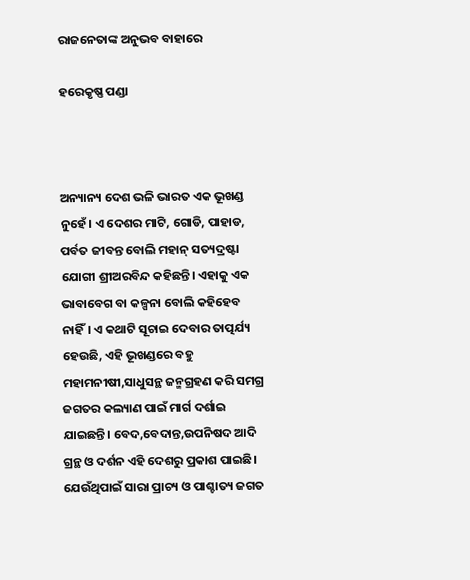ରାଜନେତାଙ୍କ ଅନୁଭବ ବାହାରେ

ହରେକୃଷ୍ଣ ପଣ୍ଡା



ଅନ୍ୟାନ୍ୟ ଦେଶ ଭଳି ଭାରତ ଏକ ଭୂଖଣ୍ଡ ନୁହେଁ। ଏ ଦେଶର ମାଟି, ଗୋଡି, ପାହାଡ, ପର୍ବତ ଜୀବନ୍ତ ବୋଲି ମହାନ୍‌ ସତ୍ୟଦ୍ରଷ୍ଟା ଯୋଗୀ ଶ୍ରୀଅରବିନ୍ଦ କହିଛନ୍ତି। ଏହାକୁ ଏକ ଭାବାବେଗ ବା କଳ୍ପନା ବୋଲି କହିହେବ ନାହିଁ। ଏ କଥାଟି ସୂଚାଇ ଦେବାର ତାତ୍ପର୍ଯ୍ୟ ହେଉଛି, ଏହି ଭୂଖଣ୍ଡରେ ବହୁ ମହାମନୀଷୀ,ସାଧୁସନ୍ଥ ଜନ୍ମଗ୍ରହଣ କରି ସମଗ୍ର ଜଗତର କଲ୍ୟାଣ ପାଇଁ ମାର୍ଗ ଦର୍ଶାଇ ଯାଇଛନ୍ତି। ବେଦ,ବେଦାନ୍ତ,ଉପନିଷଦ ଆଦି ଗ୍ରନ୍ଥ ଓ ଦର୍ଶନ ଏହି ଦେଶରୁ ପ୍ରକାଶ ପାଇଛି। ଯେଉଁଥିପାଇଁ ସାରା ପ୍ରାଚ୍ୟ ଓ ପାଶ୍ଚାତ୍ୟ ଜଗତ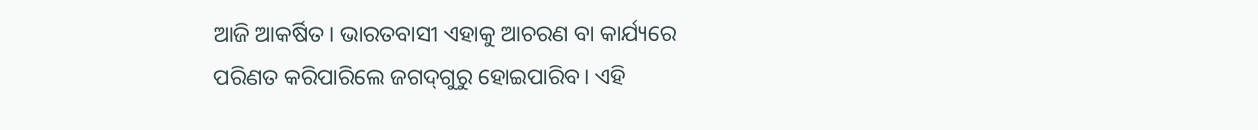ଆଜି ଆକର୍ଷିତ। ଭାରତବାସୀ ଏହାକୁ ଆଚରଣ ବା କାର୍ଯ୍ୟରେ ପରିଣତ କରିପାରିଲେ ଜଗଦ୍‌ଗୁରୁ ହୋଇପାରିବ। ଏହି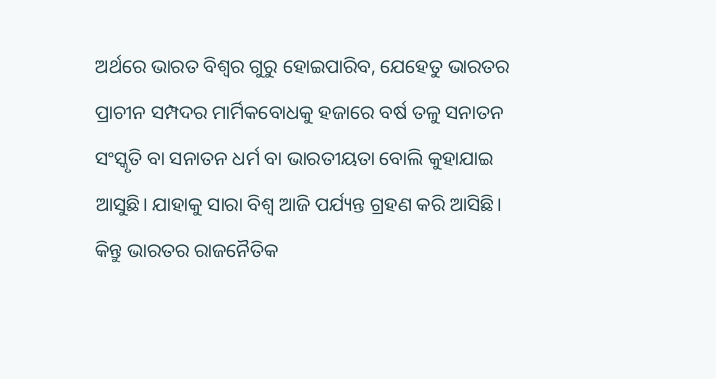ଅର୍ଥରେ ଭାରତ ବିଶ୍ୱର ଗୁରୁ ହୋଇପାରିବ, ଯେହେତୁ ଭାରତର ପ୍ରାଚୀନ ସମ୍ପଦର ମାର୍ମିକବୋଧକୁ ହଜାରେ ବର୍ଷ ତଳୁ ସନାତନ ସଂସ୍କୃତି ବା ସନାତନ ଧର୍ମ ବା ଭାରତୀୟତା ବୋଲି କୁହାଯାଇ ଆସୁଛି। ଯାହାକୁ ସାରା ବିଶ୍ୱ ଆଜି ପର୍ଯ୍ୟନ୍ତ ଗ୍ରହଣ କରି ଆସିଛି। କିନ୍ତୁ ଭାରତର ରାଜନୈତିକ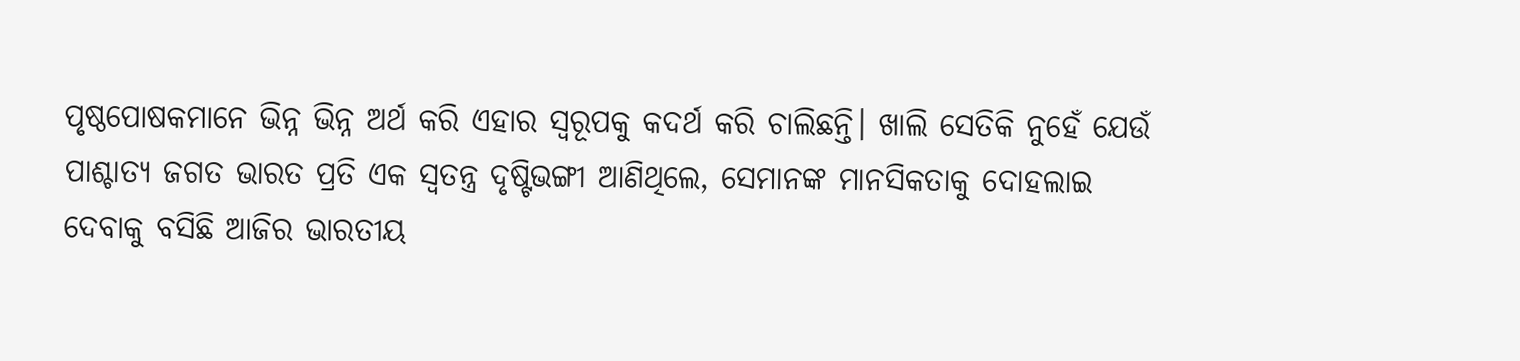ପୃଷ୍ଠପୋଷକମାନେ ଭିନ୍ନ ଭିନ୍ନ ଅର୍ଥ କରି ଏହାର ସ୍ବରୂପକୁ କଦର୍ଥ କରି ଚାଲିଛନ୍ତି। ଖାଲି ସେତିକି ନୁହେଁ ଯେଉଁ ପାଶ୍ଚାତ୍ୟ ଜଗତ ଭାରତ ପ୍ରତି ଏକ ସ୍ବତନ୍ତ୍ର ଦୃଷ୍ଟିଭଙ୍ଗୀ ଆଣିଥିଲେ, ସେମାନଙ୍କ ମାନସିକତାକୁ ଦୋହଲାଇ ଦେବାକୁ ବସିଛି ଆଜିର ଭାରତୀୟ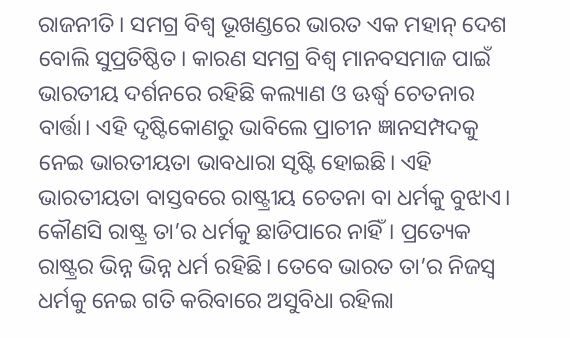ରାଜନୀତି। ସମଗ୍ର ବିଶ୍ୱ ଭୂଖଣ୍ଡରେ ଭାରତ ଏକ ମହାନ୍‌ ଦେଶ ବୋଲି ସୁପ୍ରତିଷ୍ଠିତ। କାରଣ ସମଗ୍ର ବିଶ୍ୱ ମାନବସମାଜ ପାଇଁ ଭାରତୀୟ ଦର୍ଶନରେ ରହିଛି କଲ୍ୟାଣ ଓ ଊର୍ଦ୍ଧ୍ୱ ଚେତନାର ବାର୍ତ୍ତା। ଏହି ଦୃଷ୍ଟିକୋଣରୁ ଭାବିଲେ ପ୍ରାଚୀନ ଜ୍ଞାନସମ୍ପଦକୁ ନେଇ ଭାରତୀୟତା ଭାବଧାରା ସୃଷ୍ଟି ହୋଇଛି। ଏହି ଭାରତୀୟତା ବାସ୍ତବରେ ରାଷ୍ଟ୍ରୀୟ ଚେତନା ବା ଧର୍ମକୁ ବୁଝାଏ।
କୌଣସି ରାଷ୍ଟ୍ର ତା’ର ଧର୍ମକୁ ଛାଡିପାରେ ନାହିଁ। ପ୍ରତ୍ୟେକ ରାଷ୍ଟ୍ରର ଭିନ୍ନ ଭିନ୍ନ ଧର୍ମ ରହିଛି। ତେବେ ଭାରତ ତା’ର ନିଜସ୍ବ ଧର୍ମକୁ ନେଇ ଗତି କରିବାରେ ଅସୁବିଧା ରହିଲା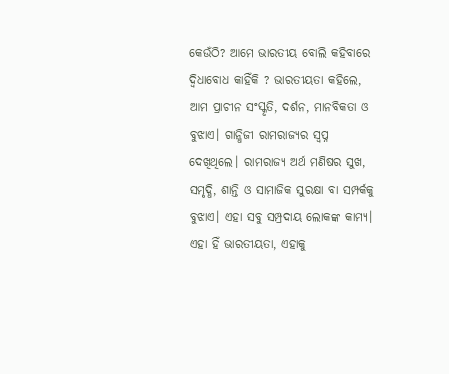କେଉଁଠି? ଆମେ ଭାରତୀୟ ବୋଲି କହିବାରେ ଦ୍ୱିଧାବୋଧ କାହିଁକି ? ଭାରତୀୟତା କହିଲେ, ଆମ ପ୍ରାଚୀନ ସଂସ୍କୃତି, ଦର୍ଶନ, ମାନବିକତା ଓ ବୁଝାଏ। ଗାନ୍ଧିଜୀ ରାମରାଜ୍ୟର ସ୍ବପ୍ନ ଦେଖିଥିଲେ। ରାମରାଜ୍ୟ ଅର୍ଥ ମଣିଷର ସୁଖ, ସମୃଦ୍ଧି, ଶାନ୍ତି ଓ ସାମାଜିକ ସୁରକ୍ଷା ବା ସମ୍ପର୍କକୁ ବୁଝାଏ। ଏହା ସବୁ ସମ୍ପ୍ରଦାୟ ଲୋକଙ୍କ କାମ୍ୟ। ଏହା ହିଁ ଭାରତୀୟତା, ଏହାକୁ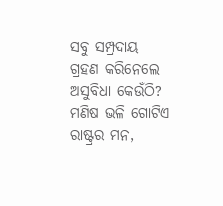ସବୁ ସମ୍ପ୍ରଦାୟ ଗ୍ରହଣ କରିନେଲେ ଅସୁବିଧା କେଉଁଠି? ମଣିଷ ଭଳି ଗୋଟିଏ ରାଷ୍ଟ୍ରର ମନ,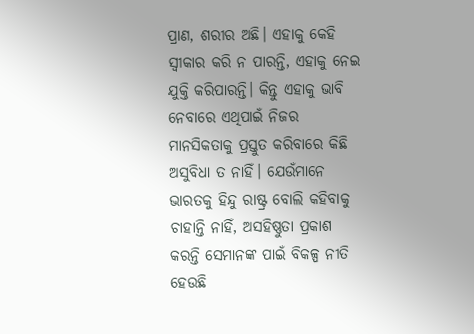ପ୍ରାଣ, ଶରୀର ଅଛି। ଏହାକୁ କେହି ସ୍ବୀକାର କରି ନ ପାରନ୍ତି, ଏହାକୁ ନେଇ ଯୁକ୍ତି କରିପାରନ୍ତି। କିନ୍ତୁ ଏହାକୁ ଭାବି ନେବାରେ ଏଥିପାଇଁ ନିଜର ମାନସିକତାକୁ ପ୍ରସ୍ତୁତ କରିବାରେ କିଛି ଅସୁବିଧା ତ ନାହିଁ। ଯେଉଁମାନେ ଭାରତକୁ ହିନ୍ଦୁ ରାଷ୍ଟ୍ର ବୋଲି କହିବାକୁ ଚାହାନ୍ତି ନାହିଁ, ଅସହିଷ୍ଣୁତା ପ୍ରକାଶ କରନ୍ତି ସେମାନଙ୍କ ପାଇଁ ବିକଳ୍ପ ନୀତି ହେଉଛି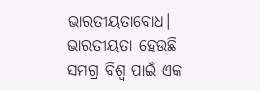ଭାରତୀୟତାବୋଧ। ଭାରତୀୟତା ହେଉଛି ସମଗ୍ର ବିଶ୍ୱ ପାଇଁ ଏକ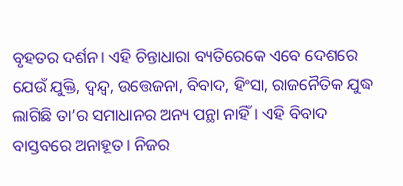ବୃହତର ଦର୍ଶନ। ଏହି ଚିନ୍ତାଧାରା ବ୍ୟତିରେକେ ଏବେ ଦେଶରେ ଯେଉଁ ଯୁକ୍ତି, ଦ୍ୱନ୍ଦ୍ୱ, ଉତ୍ତେଜନା, ବିବାଦ, ହିଂସା, ରାଜନୈତିକ ଯୁଦ୍ଧ ଲାଗିଛି ତା’ର ସମାଧାନର ଅନ୍ୟ ପନ୍ଥା ନାହିଁ। ଏହି ବିବାଦ ବାସ୍ତବରେ ଅନାହୂତ। ନିଜର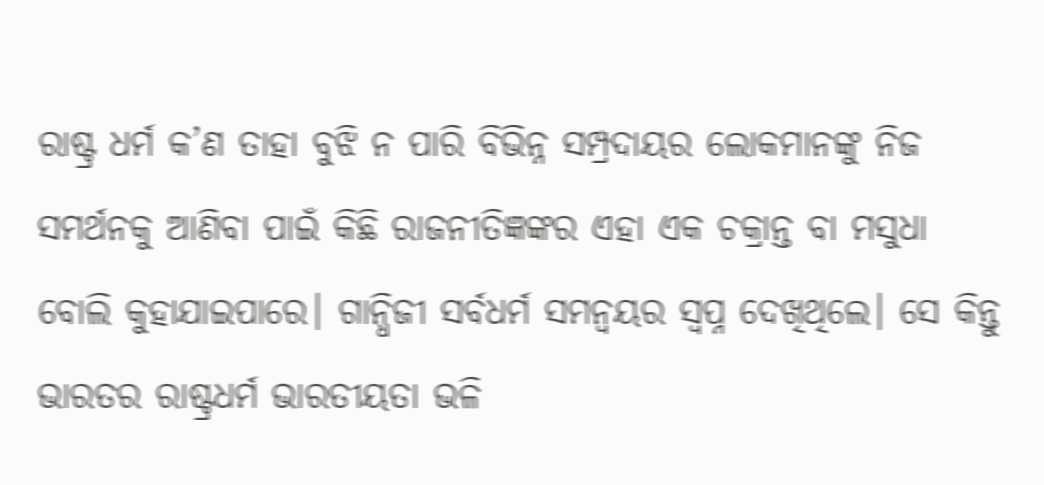ରାଷ୍ଟ୍ର ଧର୍ମ କ’ଣ ତାହା ବୁଝି ନ ପାରି ବିଭିନ୍ନ ସମ୍ପ୍ରଦାୟର ଲୋକମାନଙ୍କୁ ନିଜ ସମର୍ଥନକୁ ଆଣିବା ପାଇଁ କିଛି ରାଜନୀତିଜ୍ଞଙ୍କର ଏହା ଏକ ଚକ୍ରାନ୍ତ ବା ମସୁଧା ବୋଲି କୁହାଯାଇପାରେ। ଗାନ୍ଧିଜୀ ସର୍ବଧର୍ମ ସମନ୍ବୟର ସ୍ବପ୍ନ ଦେଖିଥିଲେ। ସେ କିନ୍ତୁ ଭାରତର ରାଷ୍ଟ୍ରଧର୍ମ ଭାରତୀୟତା ଭଳି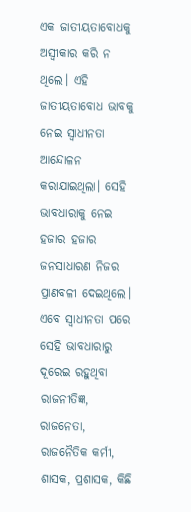ଏକ ଜାତୀୟତାବୋଧକୁ ଅସ୍ବୀକାର କରି ନ ଥିଲେ। ଏହି ଜାତୀୟତାବୋଧ ଭାବକୁ ନେଇ ସ୍ବାଧୀନତା ଆନ୍ଦୋଳନ କରାଯାଇଥିଲା। ସେହି ଭାବଧାରାକୁ ନେଇ ହଜାର ହଜାର ଜନସାଧାରଣ ନିଜର ପ୍ରାଣବଳୀ ଦେଇଥିଲେ। ଏବେ ସ୍ବାଧୀନତା ପରେ ସେହି ଭାବଧାରାରୁ ଦୂରେଇ ରହୁଥିବା ରାଜନୀତିଜ୍ଞ, ରାଜନେତା, ରାଜନୈତିକ କର୍ମୀ, ଶାସକ, ପ୍ରଶାସକ, କିଛି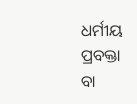ଧର୍ମୀୟ ପ୍ରବକ୍ତା ବା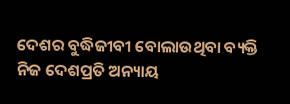ଦେଶର ବୁଦ୍ଧିଜୀବୀ ବୋଲାଉଥିବା ବ୍ୟକ୍ତି ନିଜ ଦେଶପ୍ରତି ଅନ୍ୟାୟ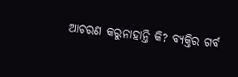ଆଚରଣ କରୁନାହାନ୍ତି କି? ବ୍ୟକ୍ତିର ଗର୍ବ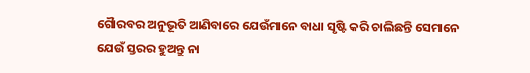ଗୈାରବର ଅନୁଭୂତି ଆଣିବାରେ ଯେଉଁମାନେ ବାଧା ସୃଷ୍ଟି କରି ଚାଲିଛନ୍ତି ସେମାନେ ଯେଉଁ ସ୍ତରର ହୁଅନ୍ତୁ ନା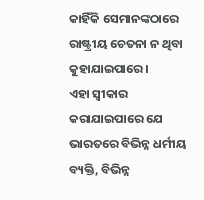କାହିଁକି ସେମାନଙ୍କଠାରେ ରାଷ୍ଟ୍ରୀୟ ଚେତନା ନ ଥିବା କୁହାଯାଇପାରେ।
ଏହା ସ୍ବୀକାର କରାଯାଇପାରେ ଯେ ଭାରତରେ ବିଭିନ୍ନ ଧର୍ମୀୟ ବ୍ୟକ୍ତି, ବିଭିନ୍ନ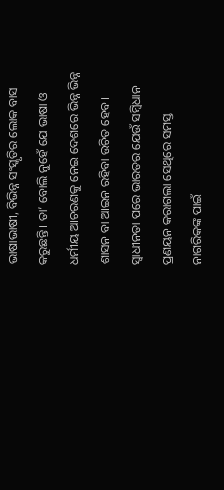ଭାଷାଭାଷୀ, ବିଭିନ୍ନ ସଂସ୍କୃତିର ଲୋକ ବାସ କରୁଛନ୍ତି। ତା’ ବୋଲି ନୁହେଁ ଯେ ଭାଷା ଓ ଧର୍ମୀୟ ଆଚରଣକୁ ନେଇ ଦେଶରେ ଭିନ୍ନ ଭିନ୍ନ ଶାସନ ବା ଆଇନ ରହିବା ଉଚିତ ହେବ। ସ୍ବାଧୀନତା ପରେ ଭାରତର ଯେଉଁ ସମ୍ବିଧାନ ପ୍ରଣୟନ କରାଗଲା ସେଥିରେ ସମସ୍ତ ନାଗରିକଙ୍କ ପାଇଁ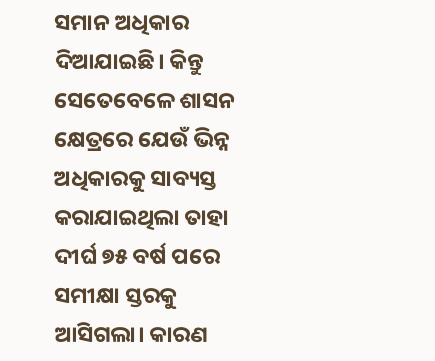ସମାନ ଅଧିକାର ଦିଆଯାଇଛି। କିନ୍ତୁ ସେତେବେଳେ ଶାସନ କ୍ଷେତ୍ରରେ ଯେଉଁ ଭିନ୍ନ ଅଧିକାରକୁ ସାବ୍ୟସ୍ତ କରାଯାଇଥିଲା ତାହା ଦୀର୍ଘ ୭୫ ବର୍ଷ ପରେ ସମୀକ୍ଷା ସ୍ତରକୁ ଆସିଗଲା। କାରଣ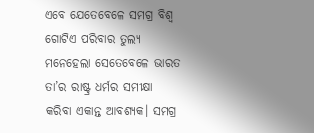ଏବେ ଯେତେବେଳେ ସମଗ୍ର ବିଶ୍ୱ ଗୋଟିଏ ପରିବାର ତୁଲ୍ୟ ମନେହେଲା ସେତେବେଳେ ଭାରତ ତା’ର ରାଷ୍ଟ୍ର ଧର୍ମର ସମୀକ୍ଷା କରିବା ଏକାନ୍ତ ଆବଶ୍ୟକ। ସମଗ୍ର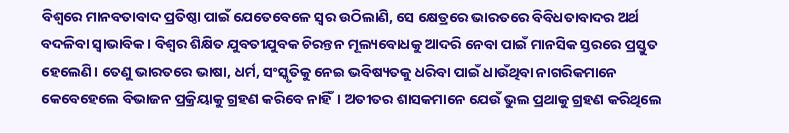ବିଶ୍ୱରେ ମାନବତାବାଦ ପ୍ରତିଷ୍ଠା ପାଇଁ ଯେତେବେଳେ ସ୍ବର ଉଠିଲାଣି, ସେ କ୍ଷେତ୍ରରେ ଭାରତରେ ବିବିଧତାବାଦର ଅର୍ଥ ବଦଳିବା ସ୍ବାଭାବିକ। ବିଶ୍ୱର ଶିକ୍ଷିତ ଯୁବତୀଯୁବକ ଚିରନ୍ତନ ମୂଲ୍ୟବୋଧକୁ ଆଦରି ନେବା ପାଇଁ ମାନସିକ ସ୍ତରରେ ପ୍ରସ୍ତୁତ ହେଲେଣି। ତେଣୁ ଭାରତରେ ଭାଷା, ଧର୍ମ, ସଂସ୍କୃତିକୁ ନେଇ ଭବିଷ୍ୟତକୁ ଧରିବା ପାଇଁ ଧାଉଁଥିବା ନାଗରିକମାନେ କେବେହେଲେ ବିଭାଜନ ପ୍ରକ୍ରିୟାକୁ ଗ୍ରହଣ କରିବେ ନାହିଁ। ଅତୀତର ଶାସକମାନେ ଯେଉଁ ଭୁଲ ପ୍ରଥାକୁ ଗ୍ରହଣ କରିଥିଲେ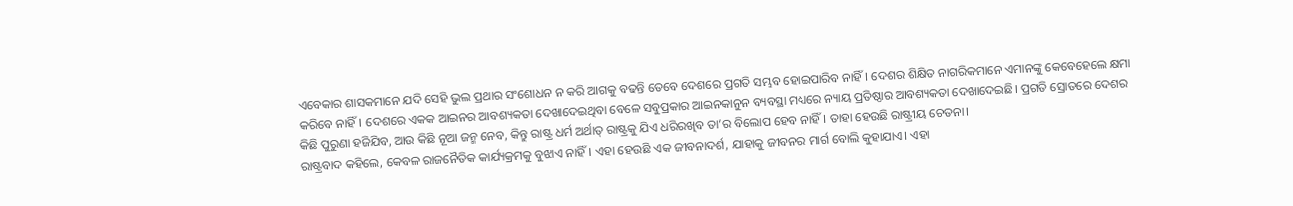ଏବେକାର ଶାସକମାନେ ଯଦି ସେହି ଭୁଲ ପ୍ରଥାର ସଂଶୋଧନ ନ କରି ଆଗକୁ ବଢନ୍ତି ତେବେ ଦେଶରେ ପ୍ରଗତି ସମ୍ଭବ ହୋଇପାରିବ ନାହିଁ। ଦେଶର ଶିକ୍ଷିତ ନାଗରିକମାନେ ଏମାନଙ୍କୁ କେବେହେଲେ କ୍ଷମା କରିବେ ନାହିଁ। ଦେଶରେ ଏକକ ଆଇନର ଆବଶ୍ୟକତା ଦେଖାଦେଇଥିବା ବେଳେ ସବୁପ୍ରକାର ଆଇନକାନୁନ ବ୍ୟବସ୍ଥା ମଧ୍ୟରେ ନ୍ୟାୟ ପ୍ରତିଷ୍ଠାର ଆବଶ୍ୟକତା ଦେଖାଦେଇଛି। ପ୍ରଗତି ସ୍ରୋତରେ ଦେଶର କିଛି ପୁରୁଣା ହଜିଯିବ, ଆଉ କିଛି ନୂଆ ଜନ୍ମ ନେବ, କିନ୍ତୁ ରାଷ୍ଟ୍ର ଧର୍ମ ଅର୍ଥାତ୍‌ ରାଷ୍ଟ୍ରକୁ ଯିଏ ଧରିରଖିବ ତା’ର ବିଲୋପ ହେବ ନାହିଁ। ତାହା ହେଉଛି ରାଷ୍ଟ୍ରୀୟ ଚେତନା।
ରାଷ୍ଟ୍ରବାଦ କହିଲେ, କେବଳ ରାଜନୈତିକ କାର୍ଯ୍ୟକ୍ରମକୁ ବୁଝାଏ ନାହିଁ। ଏହା ହେଉଛି ଏକ ଜୀବନାଦର୍ଶ, ଯାହାକୁ ଜୀବନର ମାର୍ଗ ବୋଲି କୁହାଯାଏ। ଏହା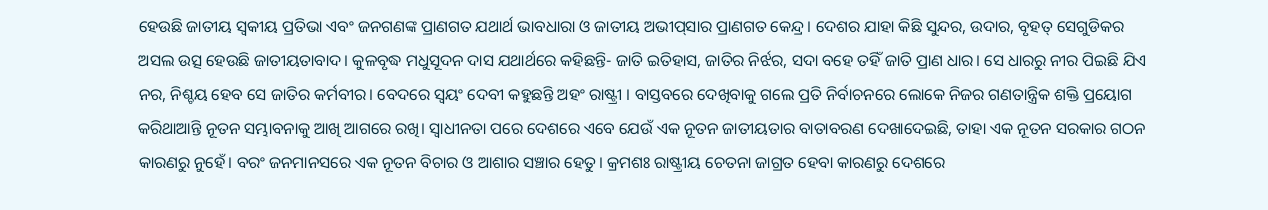ହେଉଛି ଜାତୀୟ ସ୍ବକୀୟ ପ୍ରତିଭା ଏବଂ ଜନଗଣଙ୍କ ପ୍ରାଣଗତ ଯଥାର୍ଥ ଭାବଧାରା ଓ ଜାତୀୟ ଅଭୀପ୍‌ସାର ପ୍ରାଣଗତ କେନ୍ଦ୍ର। ଦେଶର ଯାହା କିଛି ସୁନ୍ଦର, ଉଦାର, ବୃହତ୍‌ ସେଗୁଡିକର ଅସଲ ଉତ୍ସ ହେଉଛି ଜାତୀୟତାବାଦ। କୁଳବୃଦ୍ଧ ମଧୁସୂଦନ ଦାସ ଯଥାର୍ଥରେ କହିଛନ୍ତି- ଜାତି ଇତିହାସ, ଜାତିର ନିର୍ଝର, ସଦା ବହେ ତହିଁ ଜାତି ପ୍ରାଣ ଧାର। ସେ ଧାରରୁ ନୀର ପିଇଛି ଯିଏ ନର, ନିଶ୍ଚୟ ହେବ ସେ ଜାତିର କର୍ମବୀର। ବେଦରେ ସ୍ବୟଂ ଦେବୀ କହୁଛନ୍ତି ଅହଂ ରାଷ୍ଟ୍ରୀ । ବାସ୍ତବରେ ଦେଖିବାକୁ ଗଲେ ପ୍ରତି ନିର୍ବାଚନରେ ଲୋକେ ନିଜର ଗଣତାନ୍ତ୍ରିକ ଶକ୍ତି ପ୍ରୟୋଗ କରିଥାଆନ୍ତି ନୂତନ ସମ୍ଭାବନାକୁ ଆଖି ଆଗରେ ରଖି। ସ୍ବାଧୀନତା ପରେ ଦେଶରେ ଏବେ ଯେଉଁ ଏକ ନୂତନ ଜାତୀୟତାର ବାତାବରଣ ଦେଖାଦେଇଛି, ତାହା ଏକ ନୂତନ ସରକାର ଗଠନ କାରଣରୁ ନୁହେଁ। ବରଂ ଜନମାନସରେ ଏକ ନୂତନ ବିଚାର ଓ ଆଶାର ସଞ୍ଚାର ହେତୁ। କ୍ରମଶଃ ରାଷ୍ଟ୍ରୀୟ ଚେତନା ଜାଗ୍ରତ ହେବା କାରଣରୁ ଦେଶରେ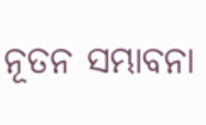ନୂତନ ସମ୍ଭାବନା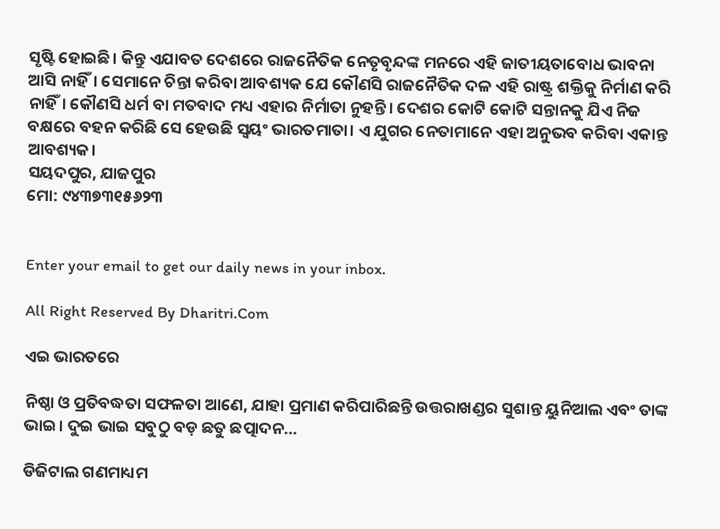ସୃଷ୍ଟି ହୋଇଛି। କିନ୍ତୁ ଏଯାବତ ଦେଶରେ ରାଜନୈତିକ ନେତୃବୃନ୍ଦଙ୍କ ମନରେ ଏହି ଜାତୀୟତାବୋଧ ଭାବନା ଆସି ନାହିଁ। ସେମାନେ ଚିନ୍ତା କରିବା ଆବଶ୍ୟକ ଯେ କୌଣସି ରାଜନୈତିକ ଦଳ ଏହି ରାଷ୍ଟ୍ର ଶକ୍ତିକୁ ନିର୍ମାଣ କରି ନାହିଁ। କୌଣସି ଧର୍ମ ବା ମତବାଦ ମଧ୍ୟ ଏହାର ନିର୍ମାତା ନୁହନ୍ତି। ଦେଶର କୋଟି କୋଟି ସନ୍ତାନକୁ ଯିଏ ନିଜ ବକ୍ଷରେ ବହନ କରିଛି ସେ ହେଉଛି ସ୍ବୟଂ ଭାରତମାତା। ଏ ଯୁଗର ନେତାମାନେ ଏହା ଅନୁଭବ କରିବା ଏକାନ୍ତ ଆବଶ୍ୟକ।
ସୟଦପୁର, ଯାଜପୁର
ମୋ: ୯୪୩୭୩୧୫୬୨୩


Enter your email to get our daily news in your inbox.

All Right Reserved By Dharitri.Com

ଏଇ ଭାରତରେ

ନିଷ୍ଠା ଓ ପ୍ରତିବଦ୍ଧତା ସଫଳତା ଆଣେ, ଯାହା ପ୍ରମାଣ କରିପାରିଛନ୍ତି ଉତ୍ତରାଖଣ୍ଡର ସୁଶାନ୍ତ ୟୁନିଆଲ ଏବଂ ତାଙ୍କ ଭାଇ। ଦୁଇ ଭାଇ ସବୁଠୁ ବଡ଼ ଛତୁ ଛତ୍ପାଦନ…

ଡିଜିଟାଲ ଗଣମାଧ୍ୟମ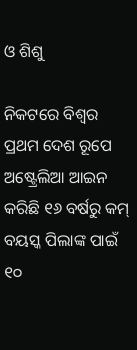ଓ ଶିଶୁ

ନିକଟରେ ବିଶ୍ୱର ପ୍ରଥମ ଦେଶ ରୂପେ ଅଷ୍ଟ୍ରେଲିଆ ଆଇନ କରିଛି ୧୬ ବର୍ଷରୁ କମ୍‌ ବୟସ୍କ ପିଲାଙ୍କ ପାଇଁ ୧୦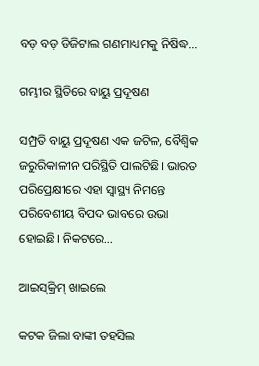ବଡ଼ ବଡ଼ ଡିଜିଟାଲ ଗଣମାଧ୍ୟମକୁ ନିଷିଦ୍ଧ…

ଗମ୍ଭୀର ସ୍ଥିତିରେ ବାୟୁ ପ୍ରଦୂଷଣ

ସମ୍ପ୍ରତି ବାୟୁ ପ୍ରଦୂଷଣ ଏକ ଜଟିଳ, ବୈଶ୍ୱିକ ଜରୁରିକାଳୀନ ପରିସ୍ଥିତି ପାଲଟିଛି। ଭାରତ ପରିପ୍ରେକ୍ଷୀରେ ଏହା ସ୍ବାସ୍ଥ୍ୟ ନିମନ୍ତେ ପରିବେଶୀୟ ବିପଦ ଭାବରେ ଉଭା ହୋଇଛି। ନିକଟରେ…

ଆଇସ୍‌କ୍ରିମ୍‌ ଖାଇଲେ

କଟକ ଜିଲା ବାଙ୍କୀ ତହସିଲ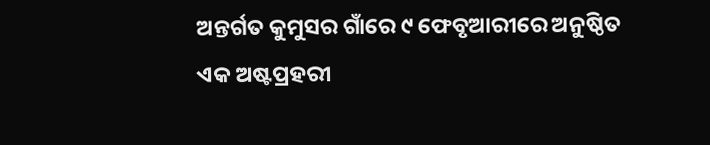ଅନ୍ତର୍ଗତ କୁମୁସର ଗାଁରେ ୯ ଫେବୃଆରୀରେ ଅନୁଷ୍ଠିତ ଏକ ଅଷ୍ଟପ୍ରହରୀ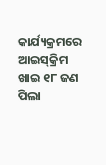କାର୍ଯ୍ୟକ୍ରମରେ ଆଇସ୍‌କ୍ରିମ ଖାଇ ୧୮ ଜଣ ପିଲା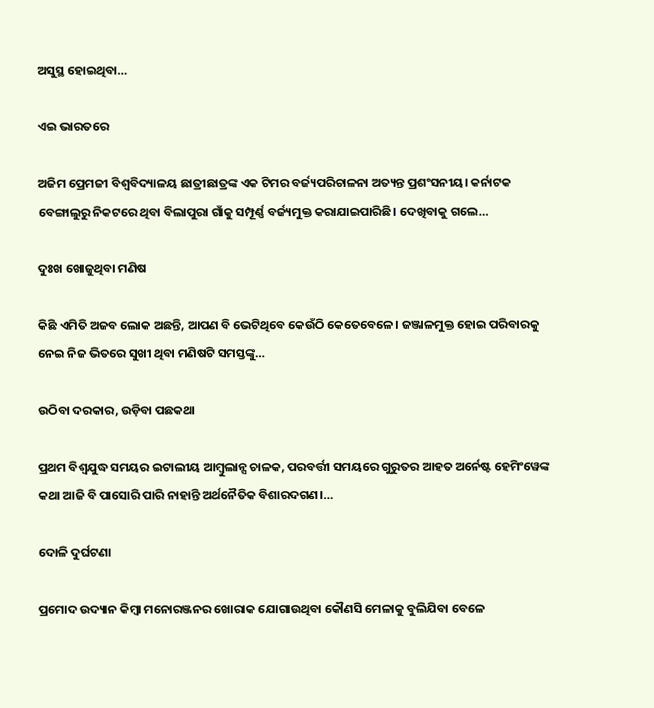ଅସୁସ୍ଥ ହୋଇଥିବା…

ଏଇ ଭାରତରେ

ଅଜିମ ପ୍ରେମଜୀ ବିଶ୍ୱବିଦ୍ୟାଳୟ ଛାତ୍ରୀଛାତ୍ରଙ୍କ ଏକ ଟିମର ବର୍ଜ୍ୟପରିଚାଳନା ଅତ୍ୟନ୍ତ ପ୍ରଶଂସନୀୟ। କର୍ନାଟକ ବେଙ୍ଗାଲୁରୁ ନିକଟରେ ଥିବା ବିଲାପୁରା ଗାଁକୁ ସମ୍ପୂର୍ଣ୍ଣ ବର୍ଜ୍ୟମୁକ୍ତ କରାଯାଇପାରିଛି। ଦେଖିବାକୁ ଗଲେ…

ଦୁଃଖ ଖୋଜୁଥିବା ମଣିଷ

କିଛି ଏମିତି ଅଜବ ଲୋକ ଅଛନ୍ତି, ଆପଣ ବି ଭେଟିଥିବେ କେଉଁଠି କେତେବେଳେ। ଜଞ୍ଜାଳମୁକ୍ତ ହୋଇ ପରିବାରକୁ ନେଇ ନିଜ ଭିତରେ ସୁଖୀ ଥିବା ମଣିଷଟି ସମସ୍ତଙ୍କୁ…

ଉଠିବା ଦରକାର, ଉଡ଼ିବା ପଛକଥା

ପ୍ରଥମ ବିଶ୍ୱଯୁଦ୍ଧ ସମୟର ଇଟାଲୀୟ ଆମ୍ବୁଲାନ୍ସ ଚାଳକ, ପରବର୍ତ୍ତୀ ସମୟରେ ଗୁରୁତର ଆହତ ଅର୍ନେଷ୍ଟ ହେମିଂୱେଙ୍କ କଥା ଆଜି ବି ପାସୋରି ପାରି ନାହାନ୍ତି ଅର୍ଥନୈତିକ ବିଶାରଦଗଣ।…

ଦୋଳି ଦୁର୍ଘଟଣା

ପ୍ରମୋଦ ଉଦ୍ୟାନ କିମ୍ବା ମନୋରଞ୍ଜନର ଖୋରାକ ଯୋଗାଉଥିବା କୌଣସି ମେଳାକୁ ବୁଲିଯିବା ବେଳେ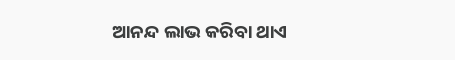ଆନନ୍ଦ ଲାଭ କରିବା ଥାଏ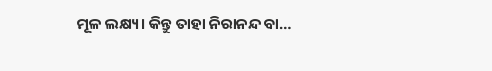ମୂଳ ଲକ୍ଷ୍ୟ। କିନ୍ତୁ ତାହା ନିରାନନ୍ଦ ବା…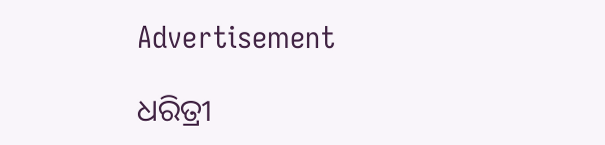Advertisement

ଧରିତ୍ରୀ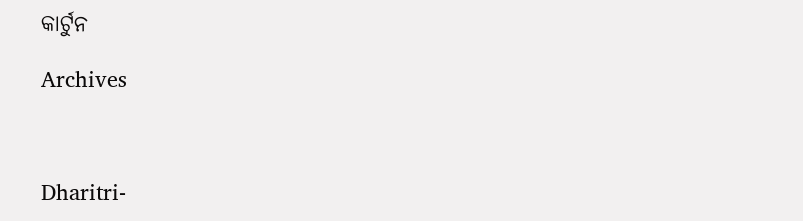କାର୍ଟୁନ

Archives



Dharitri-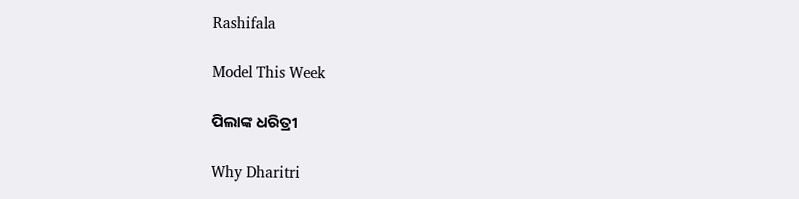Rashifala

Model This Week

ପିଲାଙ୍କ ଧରିତ୍ରୀ

Why Dharitri